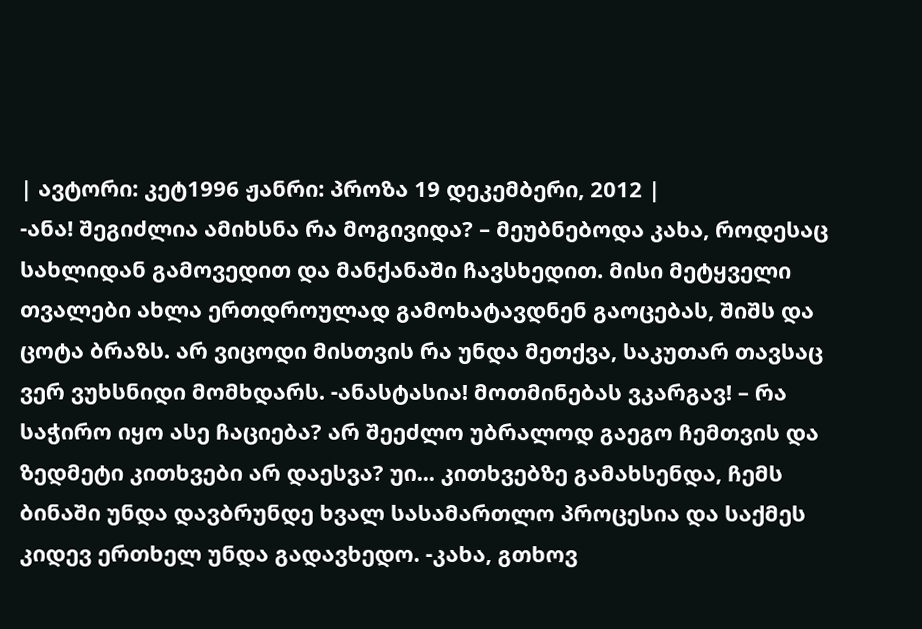| ავტორი: კეტ1996 ჟანრი: პროზა 19 დეკემბერი, 2012 |
-ანა! შეგიძლია ამიხსნა რა მოგივიდა? – მეუბნებოდა კახა, როდესაც სახლიდან გამოვედით და მანქანაში ჩავსხედით. მისი მეტყველი თვალები ახლა ერთდროულად გამოხატავდნენ გაოცებას, შიშს და ცოტა ბრაზს. არ ვიცოდი მისთვის რა უნდა მეთქვა, საკუთარ თავსაც ვერ ვუხსნიდი მომხდარს. -ანასტასია! მოთმინებას ვკარგავ! – რა საჭირო იყო ასე ჩაციება? არ შეეძლო უბრალოდ გაეგო ჩემთვის და ზედმეტი კითხვები არ დაესვა? უი... კითხვებზე გამახსენდა, ჩემს ბინაში უნდა დავბრუნდე ხვალ სასამართლო პროცესია და საქმეს კიდევ ერთხელ უნდა გადავხედო. -კახა, გთხოვ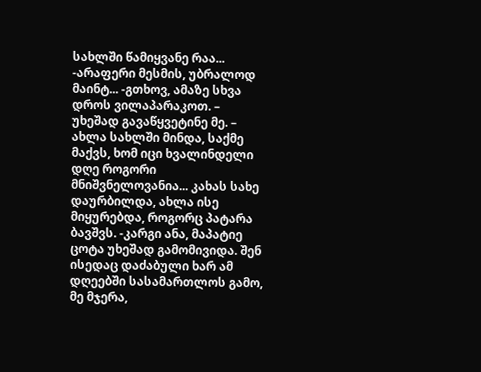სახლში წამიყვანე რაა... -არაფერი მესმის, უბრალოდ მაინტ... -გთხოვ, ამაზე სხვა დროს ვილაპარაკოთ. – უხეშად გავაწყვეტინე მე. – ახლა სახლში მინდა, საქმე მაქვს, ხომ იცი ხვალინდელი დღე როგორი მნიშვნელოვანია... კახას სახე დაურბილდა, ახლა ისე მიყურებდა, როგორც პატარა ბავშვს. -კარგი ანა, მაპატიე ცოტა უხეშად გამომივიდა. შენ ისედაც დაძაბული ხარ ამ დღეებში სასამართლოს გამო, მე მჯერა,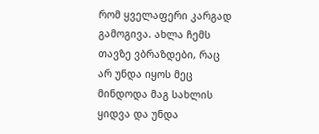რომ ყველაფერი კარგად გამოგივა. ახლა ჩემს თავზე ვბრაზდები, რაც არ უნდა იყოს მეც მინდოდა მაგ სახლის ყიდვა და უნდა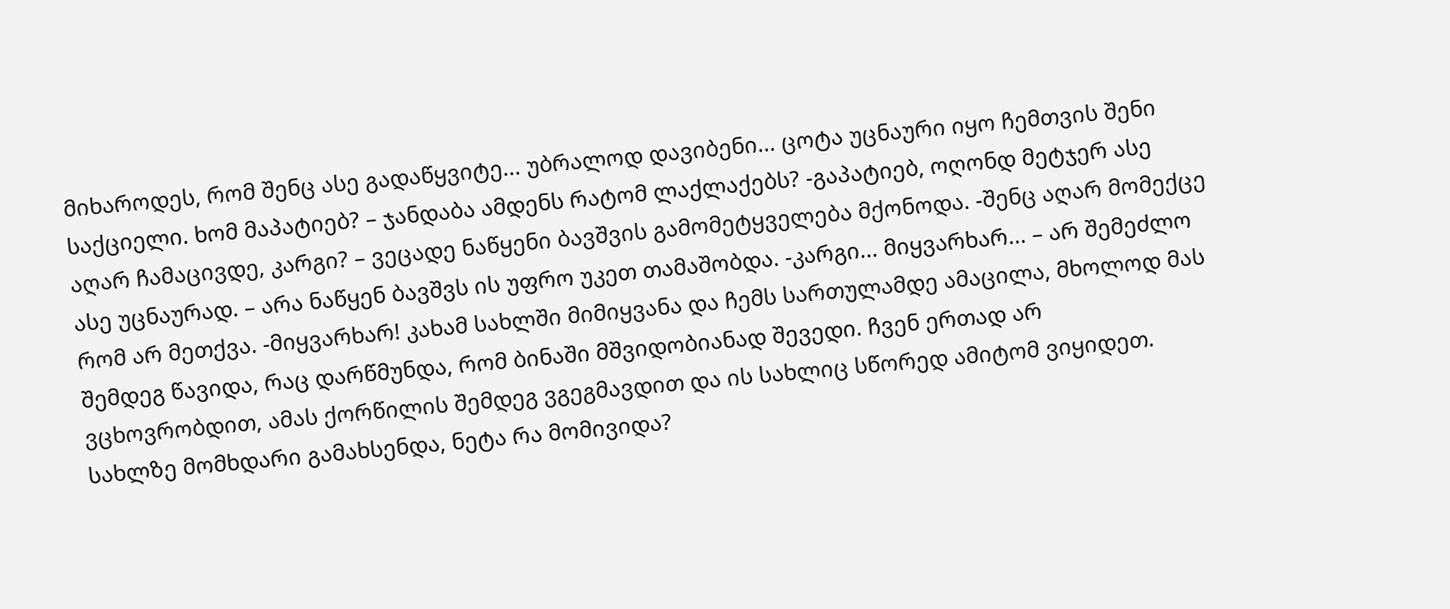მიხაროდეს, რომ შენც ასე გადაწყვიტე... უბრალოდ დავიბენი... ცოტა უცნაური იყო ჩემთვის შენი საქციელი. ხომ მაპატიებ? – ჯანდაბა ამდენს რატომ ლაქლაქებს? -გაპატიებ, ოღონდ მეტჯერ ასე აღარ ჩამაცივდე, კარგი? – ვეცადე ნაწყენი ბავშვის გამომეტყველება მქონოდა. -შენც აღარ მომექცე ასე უცნაურად. – არა ნაწყენ ბავშვს ის უფრო უკეთ თამაშობდა. -კარგი... მიყვარხარ... – არ შემეძლო რომ არ მეთქვა. -მიყვარხარ! კახამ სახლში მიმიყვანა და ჩემს სართულამდე ამაცილა, მხოლოდ მას შემდეგ წავიდა, რაც დარწმუნდა, რომ ბინაში მშვიდობიანად შევედი. ჩვენ ერთად არ ვცხოვრობდით, ამას ქორწილის შემდეგ ვგეგმავდით და ის სახლიც სწორედ ამიტომ ვიყიდეთ. სახლზე მომხდარი გამახსენდა, ნეტა რა მომივიდა?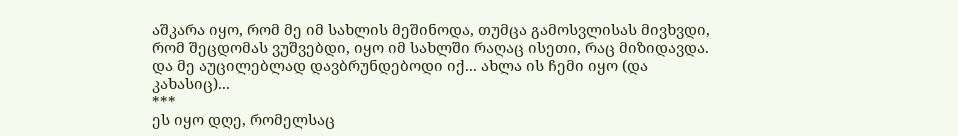აშკარა იყო, რომ მე იმ სახლის მეშინოდა, თუმცა გამოსვლისას მივხვდი, რომ შეცდომას ვუშვებდი, იყო იმ სახლში რაღაც ისეთი, რაც მიზიდავდა. და მე აუცილებლად დავბრუნდებოდი იქ... ახლა ის ჩემი იყო (და კახასიც)...
***
ეს იყო დღე, რომელსაც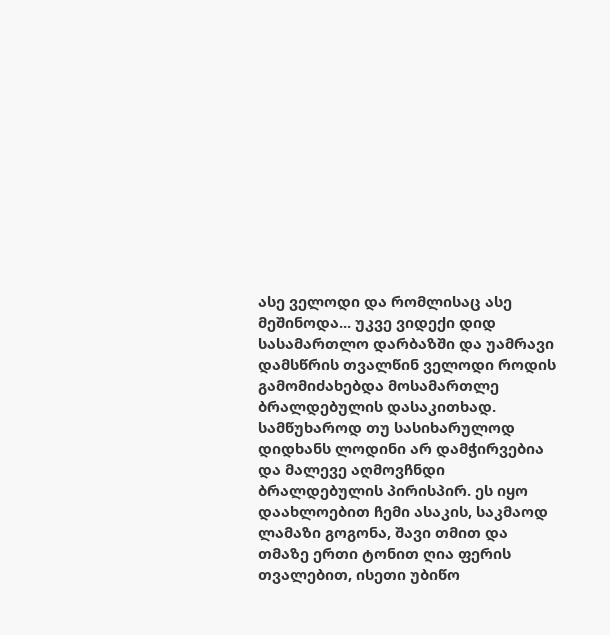ასე ველოდი და რომლისაც ასე მეშინოდა... უკვე ვიდექი დიდ სასამართლო დარბაზში და უამრავი დამსწრის თვალწინ ველოდი როდის გამომიძახებდა მოსამართლე ბრალდებულის დასაკითხად. სამწუხაროდ თუ სასიხარულოდ დიდხანს ლოდინი არ დამჭირვებია და მალევე აღმოვჩნდი ბრალდებულის პირისპირ. ეს იყო დაახლოებით ჩემი ასაკის, საკმაოდ ლამაზი გოგონა, შავი თმით და თმაზე ერთი ტონით ღია ფერის თვალებით, ისეთი უბიწო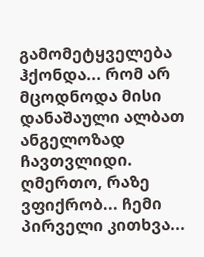გამომეტყველება ჰქონდა... რომ არ მცოდნოდა მისი დანაშაული ალბათ ანგელოზად ჩავთვლიდი. ღმერთო, რაზე ვფიქრობ... ჩემი პირველი კითხვა...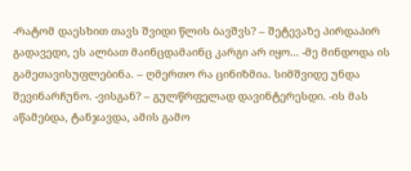-რატომ დაესხით თავს შვიდი წლის ბავშვს? – შეტევაზე პირდაპირ გადავედი, ეს ალბათ მაინცდამაინც კარგი არ იყო... -მე მინდოდა ის გამეთავისუფლებინა. – ღმერთო რა ცინიზმია. სიმშვიდე უნდა შევინარჩუნო. -ვისგან? – გულწრფელად დავინტერესდი. -ის მას აწამებდა, ტანჯავდა, ამის გამო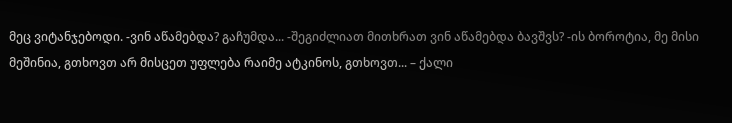მეც ვიტანჯებოდი. -ვინ აწამებდა? გაჩუმდა... -შეგიძლიათ მითხრათ ვინ აწამებდა ბავშვს? -ის ბოროტია, მე მისი მეშინია, გთხოვთ არ მისცეთ უფლება რაიმე ატკინოს, გთხოვთ... – ქალი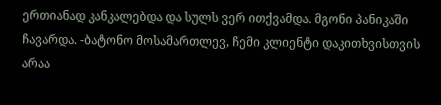ერთიანად კანკალებდა და სულს ვერ ითქვამდა. მგონი პანიკაში ჩავარდა. -ბატონო მოსამართლევ, ჩემი კლიენტი დაკითხვისთვის არაა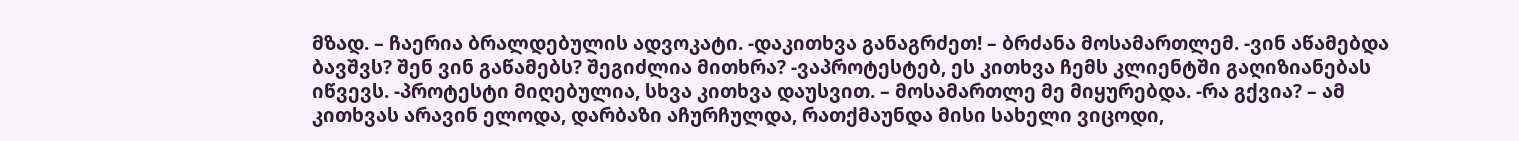მზად. – ჩაერია ბრალდებულის ადვოკატი. -დაკითხვა განაგრძეთ! – ბრძანა მოსამართლემ. -ვინ აწამებდა ბავშვს? შენ ვინ გაწამებს? შეგიძლია მითხრა? -ვაპროტესტებ, ეს კითხვა ჩემს კლიენტში გაღიზიანებას იწვევს. -პროტესტი მიღებულია, სხვა კითხვა დაუსვით. – მოსამართლე მე მიყურებდა. -რა გქვია? – ამ კითხვას არავინ ელოდა, დარბაზი აჩურჩულდა, რათქმაუნდა მისი სახელი ვიცოდი,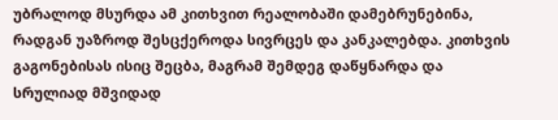უბრალოდ მსურდა ამ კითხვით რეალობაში დამებრუნებინა, რადგან უაზროდ შესცქეროდა სივრცეს და კანკალებდა. კითხვის გაგონებისას ისიც შეცბა, მაგრამ შემდეგ დაწყნარდა და სრულიად მშვიდად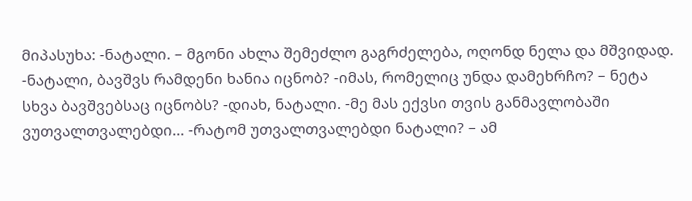მიპასუხა: -ნატალი. – მგონი ახლა შემეძლო გაგრძელება, ოღონდ ნელა და მშვიდად. -ნატალი, ბავშვს რამდენი ხანია იცნობ? -იმას, რომელიც უნდა დამეხრჩო? – ნეტა სხვა ბავშვებსაც იცნობს? -დიახ, ნატალი. -მე მას ექვსი თვის განმავლობაში ვუთვალთვალებდი... -რატომ უთვალთვალებდი ნატალი? – ამ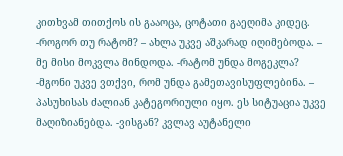კითხვამ თითქოს ის გააოცა, ცოტათი გაეღიმა კიდეც. -როგორ თუ რატომ? – ახლა უკვე აშკარად იღიმებოდა. – მე მისი მოკვლა მინდოდა. -რატომ უნდა მოგეკლა? -მგონი უკვე ვთქვი, რომ უნდა გამეთავისუფლებინა. – პასუხისას ძალიან კატეგორიული იყო. ეს სიტუაცია უკვე მაღიზიანებდა. -ვისგან? კვლავ აუტანელი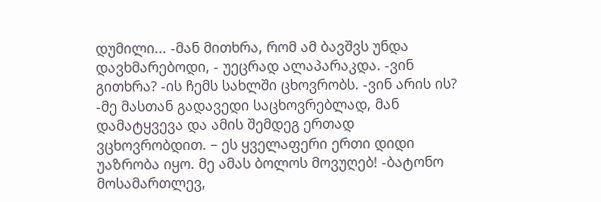დუმილი... -მან მითხრა, რომ ამ ბავშვს უნდა დავხმარებოდი, - უეცრად ალაპარაკდა. -ვინ გითხრა? -ის ჩემს სახლში ცხოვრობს. -ვინ არის ის? -მე მასთან გადავედი საცხოვრებლად, მან დამატყვევა და ამის შემდეგ ერთად ვცხოვრობდით. – ეს ყველაფერი ერთი დიდი უაზრობა იყო. მე ამას ბოლოს მოვუღებ! -ბატონო მოსამართლევ,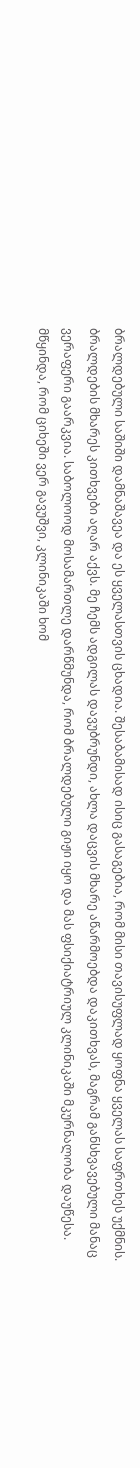ბრალდებული საშიში დამნაშავეა და ეს ყველასთვის ცხადია. შესაბამისად ისიც გასაგებია, რომ მისი თავისუფლად ყოფნა ყველას საფრთხეს უქმნის. ბრალდების მხარეს კითხვები აღარ აქვს. მე ჩემს ადგილას დავუბრუნდი, ახლა დაცვის მხარე აწარმოებდა დაკითხვას, მაგრამ განსხვავებული მანაც ვერაფერი გაარკვია. საბოლოოდ მოსამართლე დარწმუნდა, რომ ბრალდებული გიჟი იყო და მას ფსიქიატრიულ კლინიკაში მკურნალობა დაუწესა. მწყინდა, რომ ციხეში ვერ გავუშვი, კლინიკაში ხომ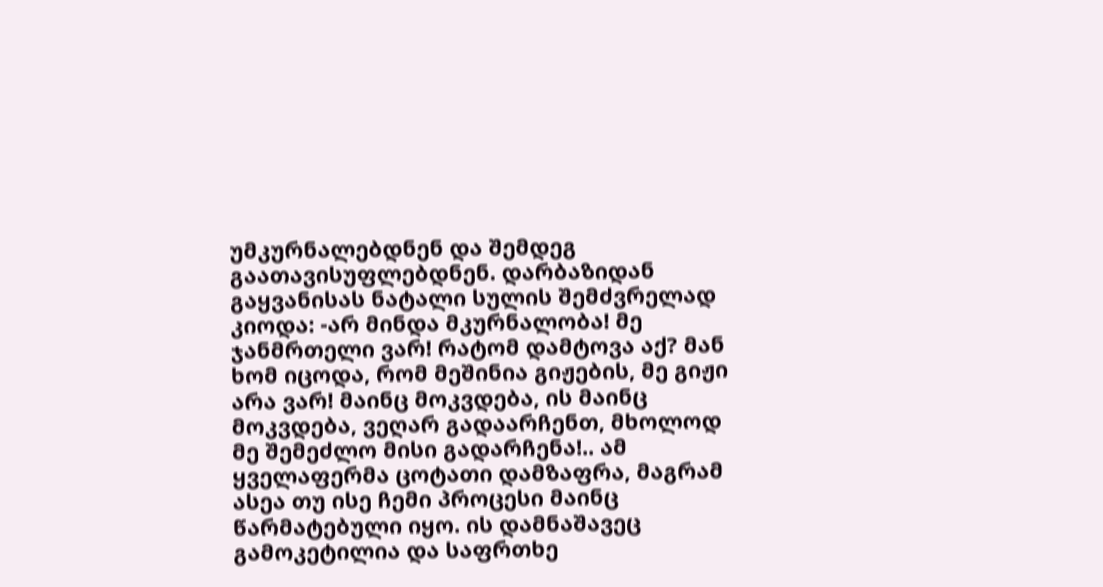უმკურნალებდნენ და შემდეგ გაათავისუფლებდნენ. დარბაზიდან გაყვანისას ნატალი სულის შემძვრელად კიოდა: -არ მინდა მკურნალობა! მე ჯანმრთელი ვარ! რატომ დამტოვა აქ? მან ხომ იცოდა, რომ მეშინია გიჟების, მე გიჟი არა ვარ! მაინც მოკვდება, ის მაინც მოკვდება, ვეღარ გადაარჩენთ, მხოლოდ მე შემეძლო მისი გადარჩენა!.. ამ ყველაფერმა ცოტათი დამზაფრა, მაგრამ ასეა თუ ისე ჩემი პროცესი მაინც წარმატებული იყო. ის დამნაშავეც გამოკეტილია და საფრთხე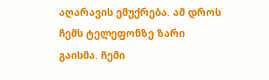აღარავის ემუქრება. ამ დროს ჩემს ტელეფონზე ზარი გაისმა. ჩემი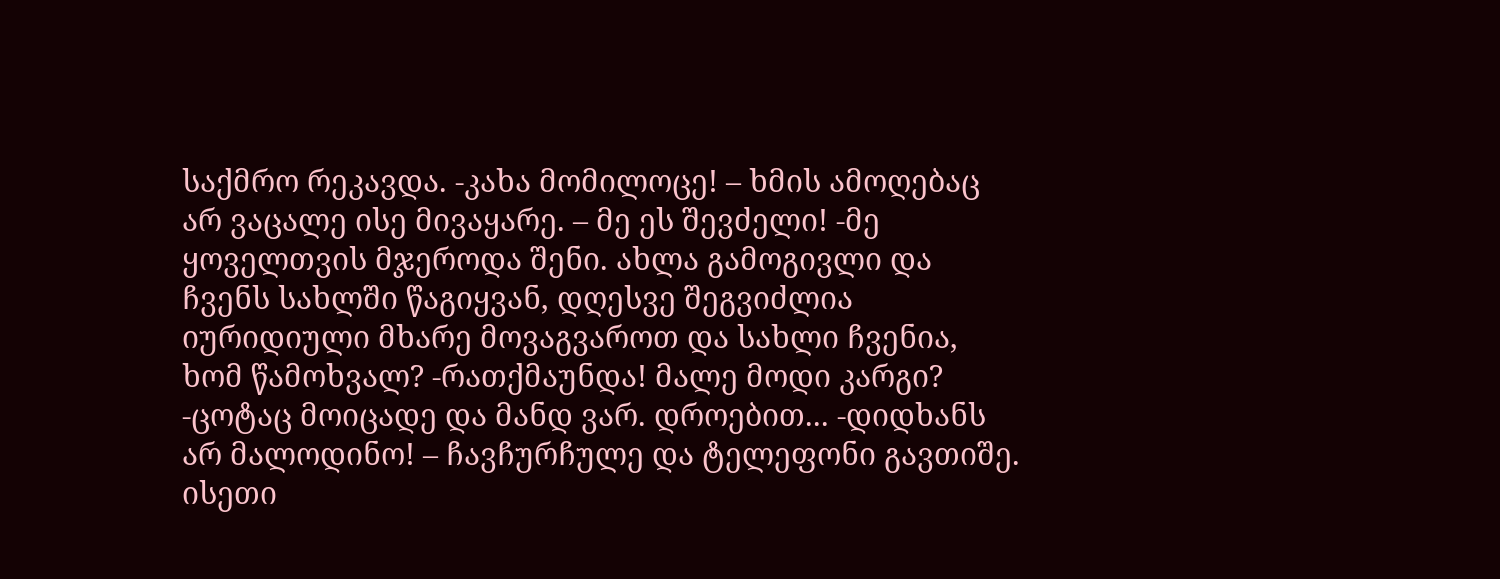საქმრო რეკავდა. -კახა მომილოცე! – ხმის ამოღებაც არ ვაცალე ისე მივაყარე. – მე ეს შევძელი! -მე ყოველთვის მჯეროდა შენი. ახლა გამოგივლი და ჩვენს სახლში წაგიყვან, დღესვე შეგვიძლია იურიდიული მხარე მოვაგვაროთ და სახლი ჩვენია, ხომ წამოხვალ? -რათქმაუნდა! მალე მოდი კარგი? -ცოტაც მოიცადე და მანდ ვარ. დროებით... -დიდხანს არ მალოდინო! – ჩავჩურჩულე და ტელეფონი გავთიშე. ისეთი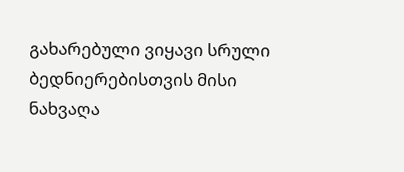გახარებული ვიყავი სრული ბედნიერებისთვის მისი ნახვაღა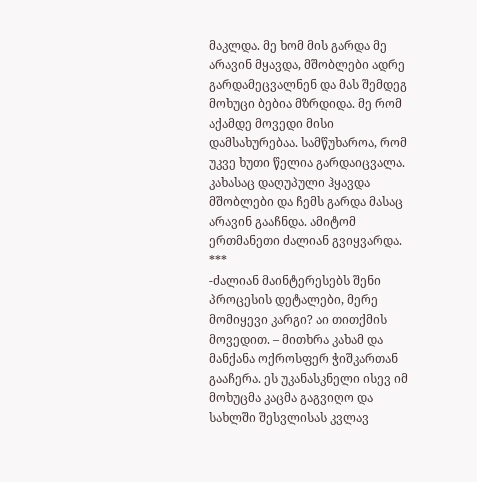მაკლდა. მე ხომ მის გარდა მე არავინ მყავდა, მშობლები ადრე გარდამეცვალნენ და მას შემდეგ მოხუცი ბებია მზრდიდა. მე რომ აქამდე მოვედი მისი დამსახურებაა. სამწუხაროა, რომ უკვე ხუთი წელია გარდაიცვალა. კახასაც დაღუპული ჰყავდა მშობლები და ჩემს გარდა მასაც არავინ გააჩნდა. ამიტომ ერთმანეთი ძალიან გვიყვარდა.
***
-ძალიან მაინტერესებს შენი პროცესის დეტალები, მერე მომიყევი კარგი? აი თითქმის მოვედით. – მითხრა კახამ და მანქანა ოქროსფერ ჭიშკართან გააჩერა. ეს უკანასკნელი ისევ იმ მოხუცმა კაცმა გაგვიღო და სახლში შესვლისას კვლავ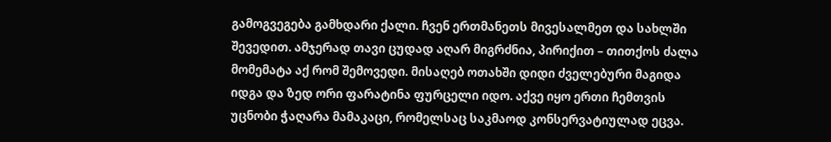გამოგვეგება გამხდარი ქალი. ჩვენ ერთმანეთს მივესალმეთ და სახლში შევედით. ამჯერად თავი ცუდად აღარ მიგრძნია, პირიქით – თითქოს ძალა მომემატა აქ რომ შემოვედი. მისაღებ ოთახში დიდი ძველებური მაგიდა იდგა და ზედ ორი ფარატინა ფურცელი იდო. აქვე იყო ერთი ჩემთვის უცნობი ჭაღარა მამაკაცი, რომელსაც საკმაოდ კონსერვატიულად ეცვა.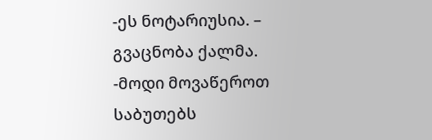-ეს ნოტარიუსია. – გვაცნობა ქალმა. -მოდი მოვაწეროთ საბუთებს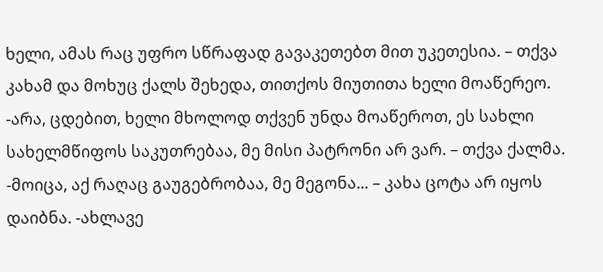ხელი, ამას რაც უფრო სწრაფად გავაკეთებთ მით უკეთესია. – თქვა კახამ და მოხუც ქალს შეხედა, თითქოს მიუთითა ხელი მოაწერეო. -არა, ცდებით, ხელი მხოლოდ თქვენ უნდა მოაწეროთ, ეს სახლი სახელმწიფოს საკუთრებაა, მე მისი პატრონი არ ვარ. – თქვა ქალმა. -მოიცა, აქ რაღაც გაუგებრობაა, მე მეგონა... – კახა ცოტა არ იყოს დაიბნა. -ახლავე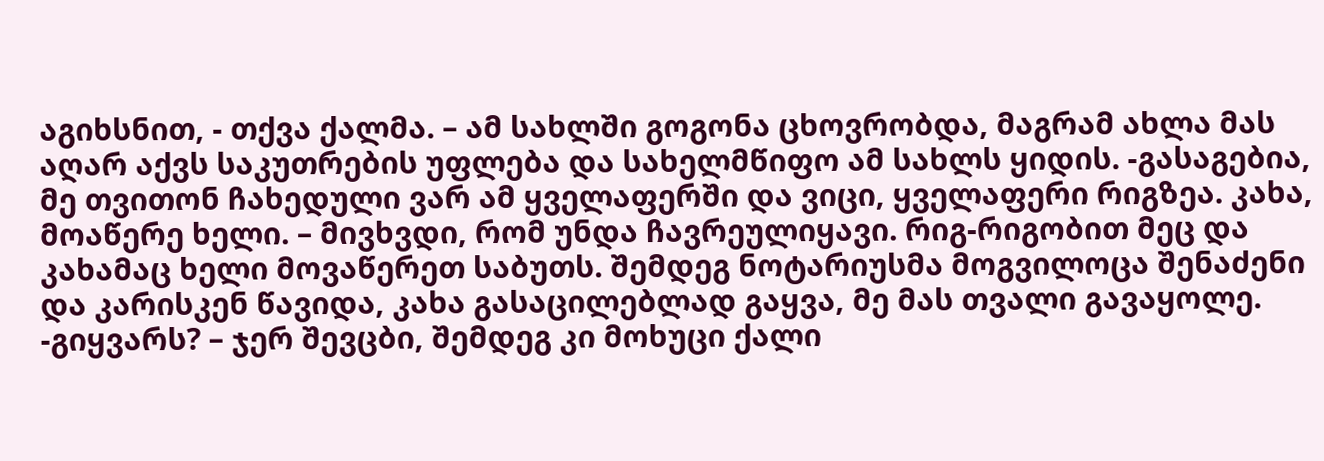აგიხსნით, - თქვა ქალმა. – ამ სახლში გოგონა ცხოვრობდა, მაგრამ ახლა მას აღარ აქვს საკუთრების უფლება და სახელმწიფო ამ სახლს ყიდის. -გასაგებია, მე თვითონ ჩახედული ვარ ამ ყველაფერში და ვიცი, ყველაფერი რიგზეა. კახა, მოაწერე ხელი. – მივხვდი, რომ უნდა ჩავრეულიყავი. რიგ-რიგობით მეც და კახამაც ხელი მოვაწერეთ საბუთს. შემდეგ ნოტარიუსმა მოგვილოცა შენაძენი და კარისკენ წავიდა, კახა გასაცილებლად გაყვა, მე მას თვალი გავაყოლე. -გიყვარს? – ჯერ შევცბი, შემდეგ კი მოხუცი ქალი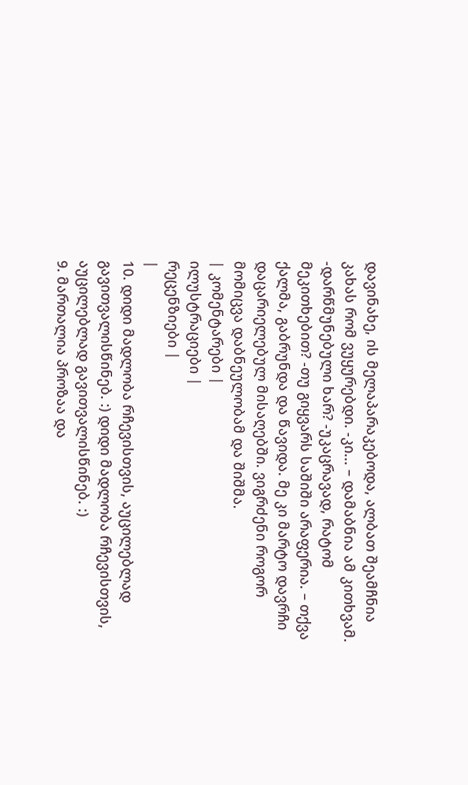დავინახე, ის მელაპარაკებოდა, ალბათ შეამჩნია კახას რომ ვუყურებდი. -კი... – დამაბნია ამ კითხვამ. -დარწმუნებული ხარ? -უკაცრავად, რატომ მეკითხებით? -თუ გიყვარს საშიში არაფერია. – თქვა ქალმა, გაბრუნდა და წავიდა. მე კი მარტო დავრჩი დაცარიელებულ მისაღებში. ვიგრძენი როგორ მომიცვა დაბნეულობამ და შიშმა.
| კომენტარები |
ილუსტრაციები |
რეცენზიები |
|
10. დიდი მადლობა რჩევისთვის, აუცილებლად გავითვალისწინებ. :) დიდი მადლობა რჩევისთვის, აუცილებლად გავითვალისწინებ. :)
9. მართალია პროზაა და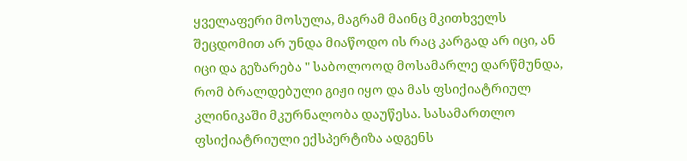ყველაფერი მოსულა, მაგრამ მაინც მკითხველს შეცდომით არ უნდა მიაწოდო ის რაც კარგად არ იცი, ან იცი და გეზარება " საბოლოოდ მოსამარლე დარწმუნდა, რომ ბრალდებული გიჟი იყო და მას ფსიქიატრიულ კლინიკაში მკურნალობა დაუწესა. სასამართლო ფსიქიატრიული ექსპერტიზა ადგენს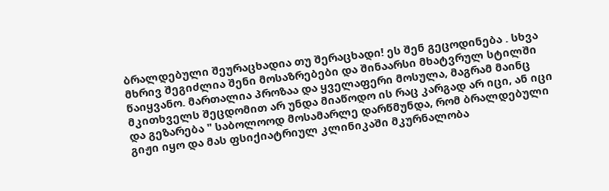ბრალდებული შეურაცხადია თუ შერაცხადი! ეს შენ გეცოდინება . სხვა მხრივ შეგიძლია შენი მოსაზრებები და შინაარსი მხატვრულ სტილში წაიყვანო. მართალია პროზაა და ყველაფერი მოსულა, მაგრამ მაინც მკითხველს შეცდომით არ უნდა მიაწოდო ის რაც კარგად არ იცი, ან იცი და გეზარება " საბოლოოდ მოსამარლე დარწმუნდა, რომ ბრალდებული გიჟი იყო და მას ფსიქიატრიულ კლინიკაში მკურნალობა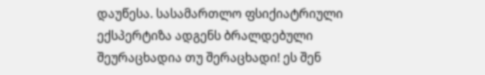დაუწესა. სასამართლო ფსიქიატრიული ექსპერტიზა ადგენს ბრალდებული შეურაცხადია თუ შერაცხადი! ეს შენ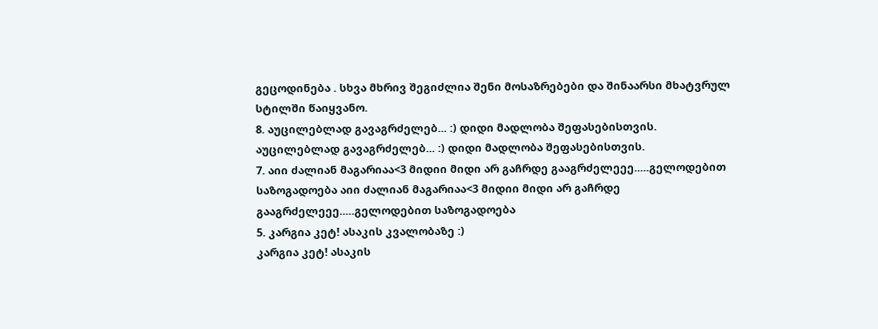გეცოდინება . სხვა მხრივ შეგიძლია შენი მოსაზრებები და შინაარსი მხატვრულ სტილში წაიყვანო.
8. აუცილებლად გავაგრძელებ... :) დიდი მადლობა შეფასებისთვის. აუცილებლად გავაგრძელებ... :) დიდი მადლობა შეფასებისთვის.
7. აიი ძალიან მაგარიაა<3 მიდიი მიდი არ გაჩრდე გააგრძელეეე.....გელოდებით საზოგადოება აიი ძალიან მაგარიაა<3 მიდიი მიდი არ გაჩრდე გააგრძელეეე.....გელოდებით საზოგადოება
5. კარგია კეტ! ასაკის კვალობაზე :)
კარგია კეტ! ასაკის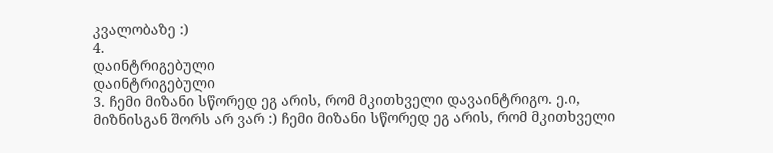კვალობაზე :)
4.
დაინტრიგებული
დაინტრიგებული
3. ჩემი მიზანი სწორედ ეგ არის, რომ მკითხველი დავაინტრიგო. ე.ი, მიზნისგან შორს არ ვარ :) ჩემი მიზანი სწორედ ეგ არის, რომ მკითხველი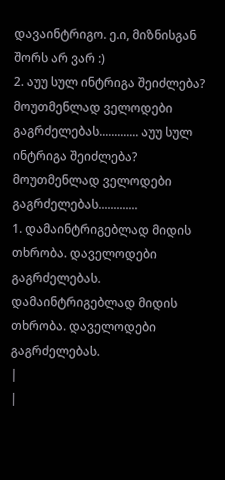დავაინტრიგო. ე.ი, მიზნისგან შორს არ ვარ :)
2. აუუ სულ ინტრიგა შეიძლება? მოუთმენლად ველოდები გაგრძელებას............. აუუ სულ ინტრიგა შეიძლება? მოუთმენლად ველოდები გაგრძელებას.............
1. დამაინტრიგებლად მიდის თხრობა. დაველოდები გაგრძელებას. დამაინტრიგებლად მიდის თხრობა. დაველოდები გაგრძელებას.
|
|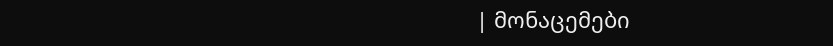| მონაცემები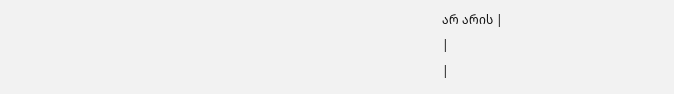არ არის |
|
|